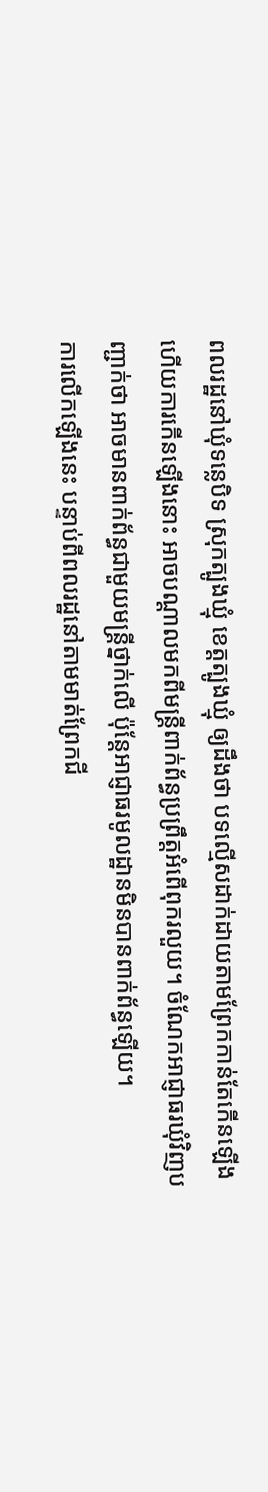ពលរដ្ឋនៅឃុំទន្លេបិទ ស្រុកត្បូងឃ្មុំ ខេត្តត្បូងឃ្មុំ ឲ្យដឹងថា បទល្មើសដាក់ដាយតាមព្រែកកាន់តែកើនឡើង ហើយការកើនឡើងនោះ អាចបណ្ដាលមកពីមន្ត្រីពាក់ព័ន្ធប្រព្រឹត្តអំពើពុករលួយ។ ចំណែកអាជ្ញាធរឃុំវិញបញ្ជាក់ថា អាចមានពាក់ព័ន្ធជាមួយមន្ត្រីថ្នាក់លើ ប៉ុន្តែអាជ្ញាធរមូលដ្ឋានមិនបានពាក់ព័ន្ធឡើយ។
ការលើកឡើងនេះ បន្ទាប់ពីពលរដ្ឋនៅតាមមាត់ព្រែកជី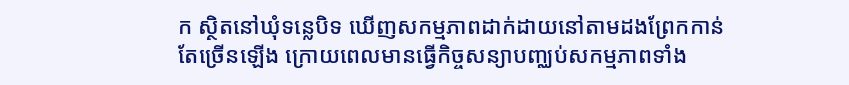ក ស្ថិតនៅឃុំទន្លេបិទ ឃើញសកម្មភាពដាក់ដាយនៅតាមដងព្រែកកាន់តែច្រើនឡើង ក្រោយពេលមានធ្វើកិច្ចសន្យាបញ្ឈប់សកម្មភាពទាំង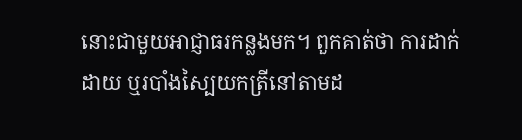នោះជាមួយអាជ្ញាធរកន្លងមក។ ពួកគាត់ថា ការដាក់ដាយ ឬរបាំងស្បៃយកត្រីនៅតាមដ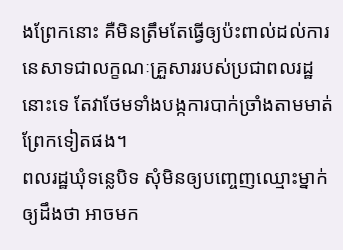ងព្រែកនោះ គឺមិនត្រឹមតែធ្វើឲ្យប៉ះពាល់ដល់ការនេសាទជាលក្ខណៈគ្រួសាររបស់ប្រជាពលរដ្ឋនោះទេ តែវាថែមទាំងបង្កការបាក់ច្រាំងតាមមាត់ព្រែកទៀតផង។
ពលរដ្ឋឃុំទន្លេបិទ សុំមិនឲ្យបញ្ចេញឈ្មោះម្នាក់ឲ្យដឹងថា អាចមក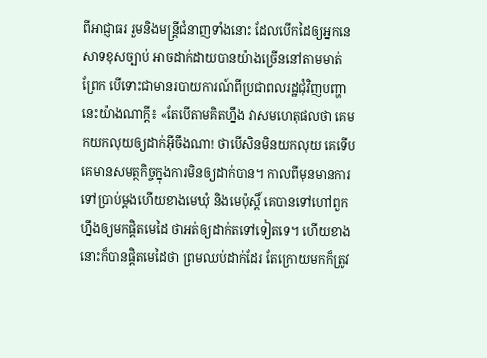ពីអាជ្ញាធរ រួមនិងមន្ត្រីជំនាញទាំងនោះ ដែលបើកដៃឲ្យអ្នកនេសាទខុសច្បាប់ អាចដាក់ដាយបានយ៉ាងច្រើននៅតាមមាត់ព្រែក បើទោះជាមានរបាយការណ៍ពីប្រជាពលរដ្ឋជុំវិញបញ្ហានេះយ៉ាងណាក្តី៖ «តែបើតាមគិតហ្នឹង វាសមហេតុផលថា គេមកយកលុយឲ្យដាក់អ៊ីចឹងណា! ថាបើសិនមិនយកលុយ គេទើបគេមានសមត្ថកិច្ចក្នុងការមិនឲ្យដាក់បាន។ កាលពីមុនមានការទៅប្រាប់ម្តងហើយខាងមេឃុំ និងមេប៉ុស្តិ៍ គេបានទៅហៅពួកហ្នឹងឲ្យមកផ្ដិតមេដៃ ថាអត់ឲ្យដាក់តទៅទៀតទេ។ ហើយខាងនោះក៏បានផ្ដិតមេដៃថា ព្រមឈប់ដាក់ដែរ តែក្រោយមកក៏ត្រូវ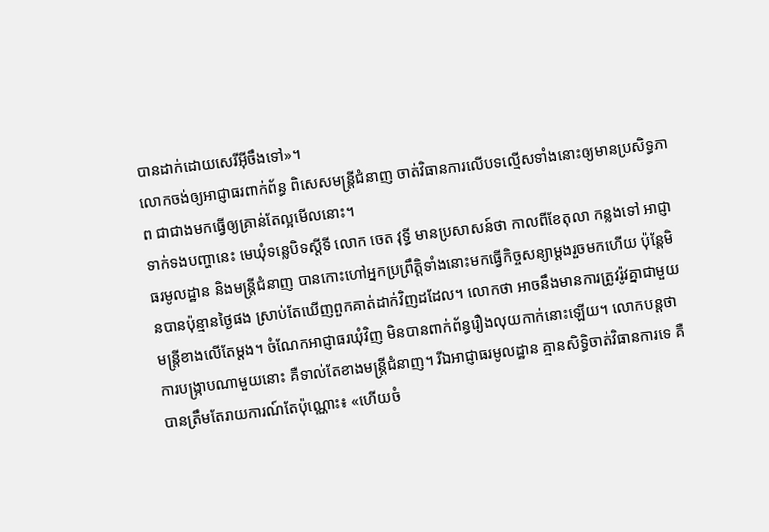បានដាក់ដោយសេរីអ៊ីចឹងទៅ»។
លោកចង់ឲ្យអាជ្ញាធរពាក់ព័ន្ធ ពិសេសមន្ត្រីជំនាញ ចាត់វិធានការលើបទល្មើសទាំងនោះឲ្យមានប្រសិទ្ធភាព ជាជាងមកធ្វើឲ្យគ្រាន់តែល្អមើលនោះ។
ទាក់ទងបញ្ហានេះ មេឃុំទន្លេបិទស្តីទី លោក ចេត វុទ្ធី មានប្រសាសន៍ថា កាលពីខែតុលា កន្លងទៅ អាជ្ញាធរមូលដ្ឋាន និងមន្ត្រីជំនាញ បានកោះហៅអ្នកប្រព្រឹត្តិទាំងនោះមកធ្វើកិច្ចសន្យាម្តងរួចមកហើយ ប៉ុន្តែមិនបានប៉ុន្មានថ្ងៃផង ស្រាប់តែឃើញពួកគាត់ដាក់វិញដដែល។ លោកថា អាចនឹងមានការត្រូវរ៉ូវគ្នាជាមួយមន្ត្រីខាងលើតែម្តង។ ចំណែកអាជ្ញាធរឃុំវិញ មិនបានពាក់ព័ន្ធរឿងលុយកាក់នោះឡើយ។ លោកបន្តថា ការបង្ក្រាបណាមួយនោះ គឺទាល់តែខាងមន្ត្រីជំនាញ។ រីឯអាជ្ញាធរមូលដ្ឋាន គ្មានសិទ្ធិចាត់វិធានការទេ គឺបានត្រឹមតែរាយការណ៍តែប៉ុណ្ណោះ៖ «ហើយចំ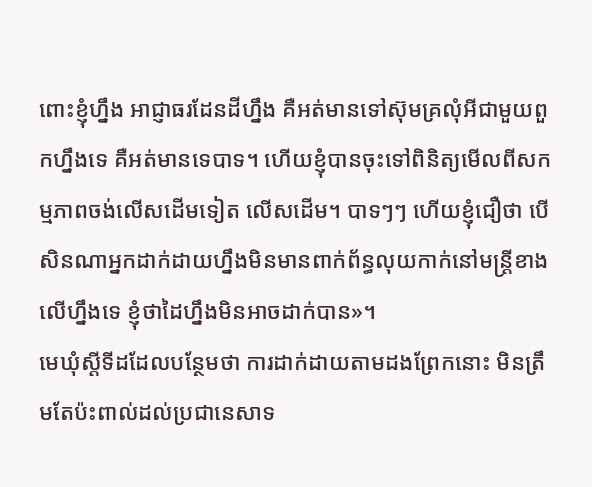ពោះខ្ញុំហ្នឹង អាជ្ញាធរដែនដីហ្នឹង គឺអត់មានទៅស៊ុមគ្រលុំអីជាមួយពួកហ្នឹងទេ គឺអត់មានទេបាទ។ ហើយខ្ញុំបានចុះទៅពិនិត្យមើលពីសកម្មភាពចង់លើសដើមទៀត លើសដើម។ បាទៗៗ ហើយខ្ញុំជឿថា បើសិនណាអ្នកដាក់ដាយហ្នឹងមិនមានពាក់ព័ន្ធលុយកាក់នៅមន្ត្រីខាងលើហ្នឹងទេ ខ្ញុំថាដៃហ្នឹងមិនអាចដាក់បាន»។
មេឃុំស្តីទីដដែលបន្ថែមថា ការដាក់ដាយតាមដងព្រែកនោះ មិនត្រឹមតែប៉ះពាល់ដល់ប្រជានេសាទ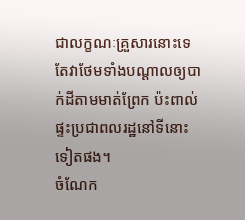ជាលក្ខណៈគ្រួសារនោះទេ តែវាថែមទាំងបណ្ដាលឲ្យបាក់ដីតាមមាត់ព្រែក ប៉ះពាល់ផ្ទះប្រជាពលរដ្ឋនៅទីនោះទៀតផង។
ចំណែក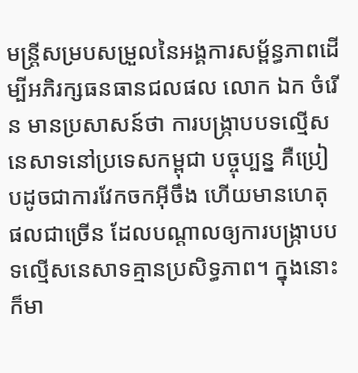មន្ត្រីសម្របសម្រួលនៃអង្គការសម្ព័ន្ធភាពដើម្បីអភិរក្សធនធានជលផល លោក ឯក ចំរើន មានប្រសាសន៍ថា ការបង្ក្រាបបទល្មើសនេសាទនៅប្រទេសកម្ពុជា បច្ចុប្បន្ន គឺប្រៀបដូចជាការវែកចកអ៊ីចឹង ហើយមានហេតុផលជាច្រើន ដែលបណ្ដាលឲ្យការបង្ក្រាបបទល្មើសនេសាទគ្មានប្រសិទ្ធភាព។ ក្នុងនោះ ក៏មា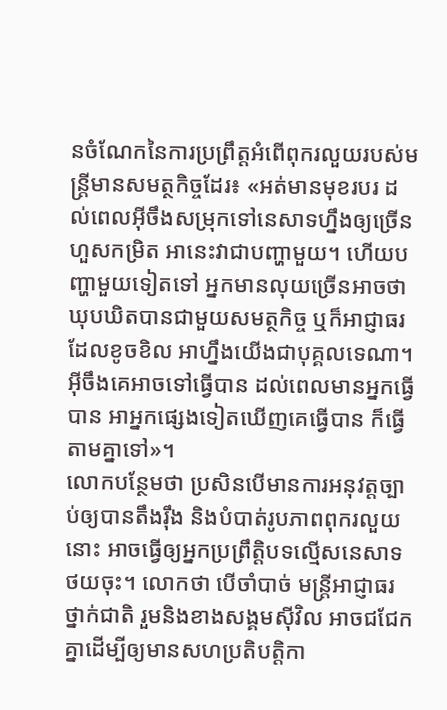នចំណែកនៃការប្រព្រឹត្តអំពើពុករលួយរបស់មន្ត្រីមានសមត្ថកិច្ចដែរ៖ «អត់មានមុខរបរ ដល់ពេលអ៊ីចឹងសម្រុកទៅនេសាទហ្នឹងឲ្យច្រើនហួសកម្រិត អានេះវាជាបញ្ហាមួយ។ ហើយបញ្ហាមួយទៀតទៅ អ្នកមានលុយច្រើនអាចថាឃុបឃិតបានជាមួយសមត្ថកិច្ច ឬក៏អាជ្ញាធរដែលខូចខិល អាហ្នឹងយើងជាបុគ្គលទេណា។ អ៊ីចឹងគេអាចទៅធ្វើបាន ដល់ពេលមានអ្នកធ្វើបាន អាអ្នកផ្សេងទៀតឃើញគេធ្វើបាន ក៏ធ្វើតាមគ្នាទៅ»។
លោកបន្ថែមថា ប្រសិនបើមានការអនុវត្តច្បាប់ឲ្យបានតឹងរ៉ឹង និងបំបាត់រូបភាពពុករលួយនោះ អាចធ្វើឲ្យអ្នកប្រព្រឹត្តិបទល្មើសនេសាទថយចុះ។ លោកថា បើចាំបាច់ មន្ត្រីអាជ្ញាធរថ្នាក់ជាតិ រួមនិងខាងសង្គមស៊ីវិល អាចជជែកគ្នាដើម្បីឲ្យមានសហប្រតិបត្តិកា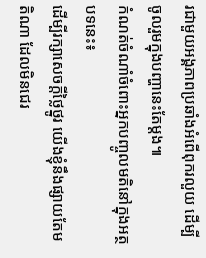រជាមួយអង្គភាពប្រឆាំងអំពើពុករលួយ ដើម្បីចូលរួមក្នុងបញ្ហានេះតែម្តង៕
កំណត់ចំណាំចំពោះអ្នកបញ្ចូលមតិនៅក្នុងអត្ថបទនេះ៖
ដើម្បីរក្សាសេចក្ដីថ្លៃថ្នូរ យើងខ្ញុំនឹងផ្សាយតែមតិណា ដែលមិនជេរ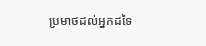ប្រមាថដល់អ្នកដទៃ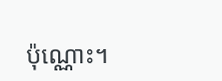ប៉ុណ្ណោះ។